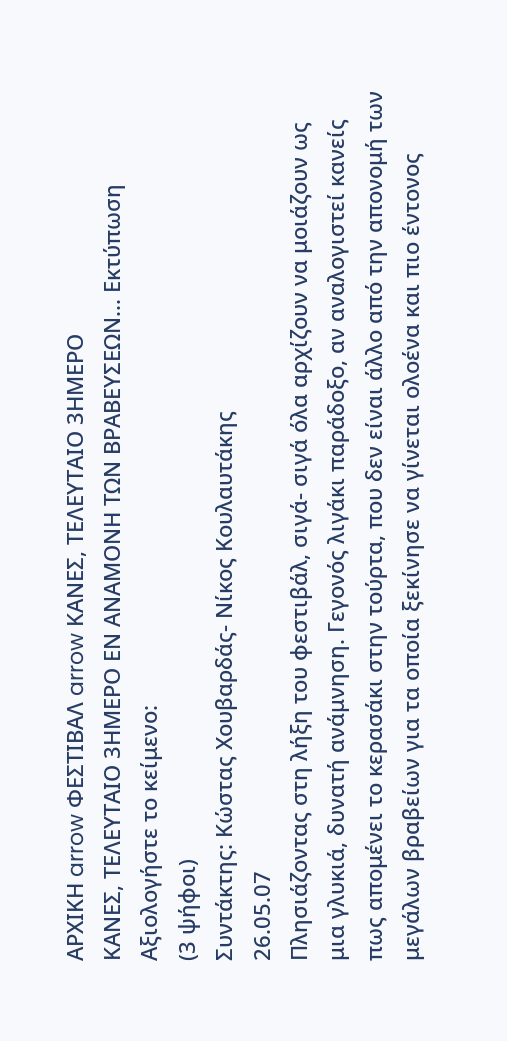ΑΡΧΙΚΗ arrow ΦΕΣΤΙΒΑΛ arrow ΚΑΝΕΣ, ΤΕΛΕΥΤΑΙΟ 3ΗΜΕΡΟ
ΚΑΝΕΣ, ΤΕΛΕΥΤΑΙΟ 3ΗΜΕΡΟ ΕΝ ΑΝΑΜΟΝΗ ΤΩΝ ΒΡΑΒΕΥΣΕΩΝ... Εκτύπωση
Αξιολογήστε το κείμενο:
(3 ψήφοι)
Συντάκτης: Κώστας Χουβαρδάς- Νίκος Κουλαυτάκης
26.05.07
Πλησιάζοντας στη λήξη του φεστιβάλ, σιγά- σιγά όλα αρχίζουν να μοιάζουν ως μια γλυκιά, δυνατή ανάμνηση. Γεγονός λιγάκι παράδοξο, αν αναλογιστεί κανείς πως απομένει το κερασάκι στην τούρτα, που δεν είναι άλλο από την απονομή των μεγάλων βραβείων για τα οποία ξεκίνησε να γίνεται ολοένα και πιο έντονος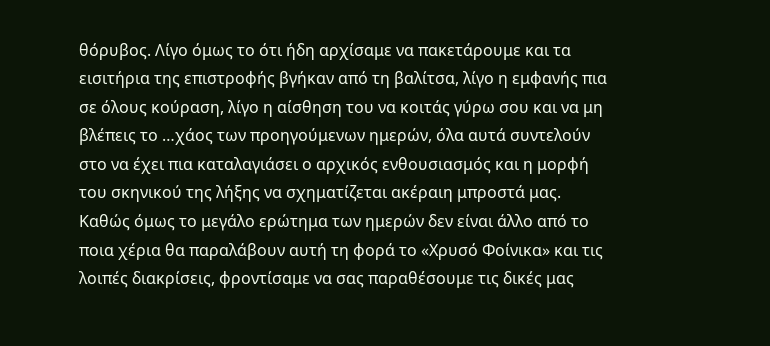θόρυβος. Λίγο όμως το ότι ήδη αρχίσαμε να πακετάρουμε και τα εισιτήρια της επιστροφής βγήκαν από τη βαλίτσα, λίγο η εμφανής πια σε όλους κούραση, λίγο η αίσθηση του να κοιτάς γύρω σου και να μη βλέπεις το …χάος των προηγούμενων ημερών, όλα αυτά συντελούν στο να έχει πια καταλαγιάσει ο αρχικός ενθουσιασμός και η μορφή του σκηνικού της λήξης να σχηματίζεται ακέραιη μπροστά μας. Καθώς όμως το μεγάλο ερώτημα των ημερών δεν είναι άλλο από το ποια χέρια θα παραλάβουν αυτή τη φορά το «Χρυσό Φοίνικα» και τις λοιπές διακρίσεις, φροντίσαμε να σας παραθέσουμε τις δικές μας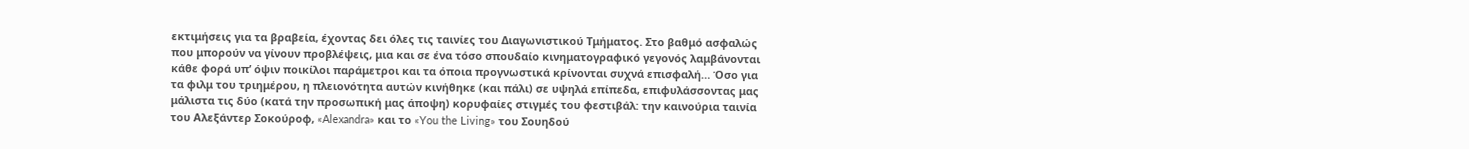εκτιμήσεις για τα βραβεία, έχοντας δει όλες τις ταινίες του Διαγωνιστικού Τμήματος. Στο βαθμό ασφαλώς που μπορούν να γίνουν προβλέψεις, μια και σε ένα τόσο σπουδαίο κινηματογραφικό γεγονός λαμβάνονται κάθε φορά υπ’ όψιν ποικίλοι παράμετροι και τα όποια προγνωστικά κρίνονται συχνά επισφαλή… Όσο για τα φιλμ του τριημέρου, η πλειονότητα αυτών κινήθηκε (και πάλι) σε υψηλά επίπεδα, επιφυλάσσοντας μας μάλιστα τις δύο (κατά την προσωπική μας άποψη) κορυφαίες στιγμές του φεστιβάλ: την καινούρια ταινία του Αλεξάντερ Σοκούροφ, «Alexandra» και το «You the Living» του Σουηδού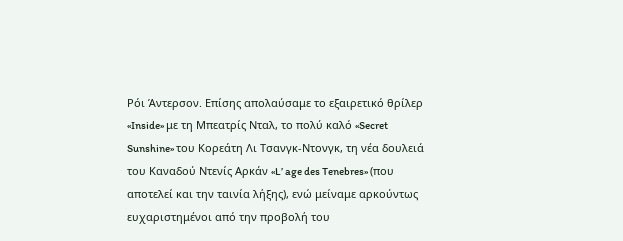Ρόι Άντερσον. Επίσης απολαύσαμε το εξαιρετικό θρίλερ «Inside» με τη Μπεατρίς Νταλ, το πολύ καλό «Secret Sunshine» του Κορεάτη Λι Τσανγκ-Ντονγκ, τη νέα δουλειά του Καναδού Ντενίς Αρκάν «L’ age des Tenebres» (που αποτελεί και την ταινία λήξης), ενώ μείναμε αρκούντως ευχαριστημένοι από την προβολή του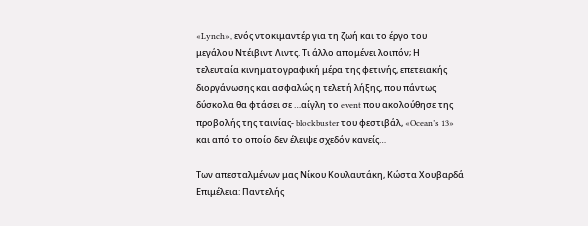«Lynch», ενός ντοκιμαντέρ για τη ζωή και το έργο του μεγάλου Ντέιβιντ Λιντς. Τι άλλο απομένει λοιπόν; Η τελευταία κινηματογραφική μέρα της φετινής, επετειακής διοργάνωσης και ασφαλώς η τελετή λήξης, που πάντως δύσκολα θα φτάσει σε …αίγλη το event που ακολούθησε της προβολής της ταινίας- blockbuster του φεστιβάλ, «Ocean’s 13» και από το οποίο δεν έλειψε σχεδόν κανείς…

Των απεσταλμένων μας Νίκου Κουλαυτάκη, Κώστα Χουβαρδά
Επιμέλεια: Παντελής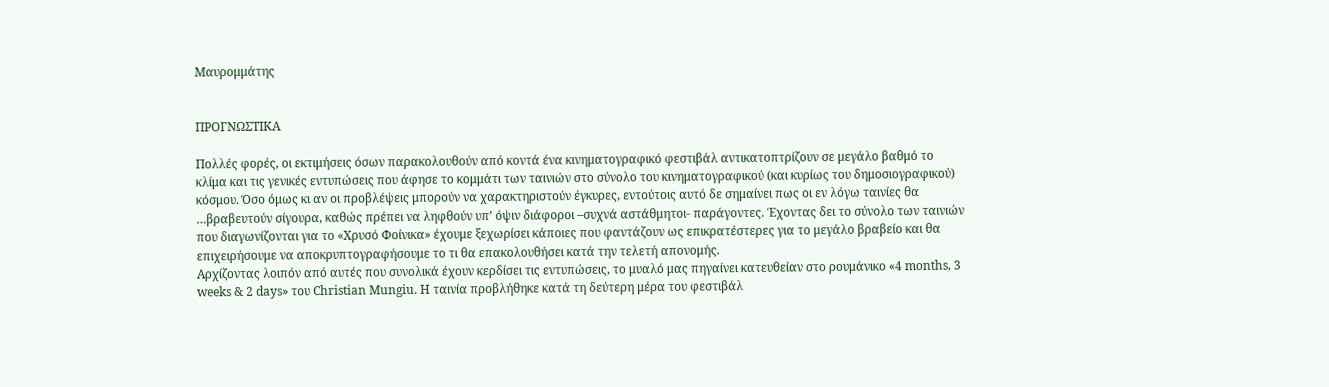Μαυρομμάτης


ΠΡΟΓΝΩΣΤΙΚΑ

Πολλές φορές, οι εκτιμήσεις όσων παρακολουθούν από κοντά ένα κινηματογραφικό φεστιβάλ αντικατοπτρίζουν σε μεγάλο βαθμό το κλίμα και τις γενικές εντυπώσεις που άφησε το κομμάτι των ταινιών στο σύνολο του κινηματογραφικού (και κυρίως του δημοσιογραφικού) κόσμου. Όσο όμως κι αν οι προβλέψεις μπορούν να χαρακτηριστούν έγκυρες, εντούτοις αυτό δε σημαίνει πως οι εν λόγω ταινίες θα …βραβευτούν σίγουρα, καθώς πρέπει να ληφθούν υπ’ όψιν διάφοροι –συχνά αστάθμητοι- παράγοντες. Έχοντας δει το σύνολο των ταινιών που διαγωνίζονται για το «Χρυσό Φοίνικα» έχουμε ξεχωρίσει κάποιες που φαντάζουν ως επικρατέστερες για το μεγάλο βραβείο και θα επιχειρήσουμε να αποκρυπτογραφήσουμε το τι θα επακολουθήσει κατά την τελετή απονομής.
Αρχίζοντας λοιπόν από αυτές που συνολικά έχουν κερδίσει τις εντυπώσεις, το μυαλό μας πηγαίνει κατευθείαν στο ρουμάνικο «4 months, 3 weeks & 2 days» του Christian Mungiu. Η ταινία προβλήθηκε κατά τη δεύτερη μέρα του φεστιβάλ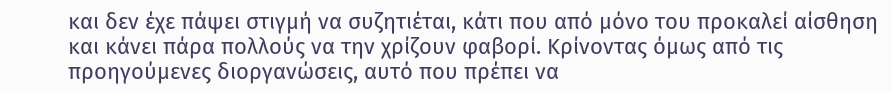και δεν έχε πάψει στιγμή να συζητιέται, κάτι που από μόνο του προκαλεί αίσθηση και κάνει πάρα πολλούς να την χρίζουν φαβορί. Κρίνοντας όμως από τις προηγούμενες διοργανώσεις, αυτό που πρέπει να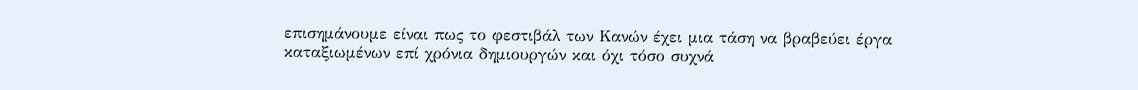επισημάνουμε είναι πως το φεστιβάλ των Κανών έχει μια τάση να βραβεύει έργα καταξιωμένων επί χρόνια δημιουργών και όχι τόσο συχνά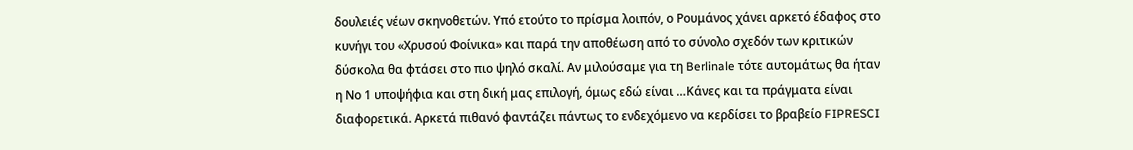δουλειές νέων σκηνοθετών. Υπό ετούτο το πρίσμα λοιπόν, ο Ρουμάνος χάνει αρκετό έδαφος στο κυνήγι του «Χρυσού Φοίνικα» και παρά την αποθέωση από το σύνολο σχεδόν των κριτικών δύσκολα θα φτάσει στο πιο ψηλό σκαλί. Αν μιλούσαμε για τη Berlinale τότε αυτομάτως θα ήταν η Νο 1 υποψήφια και στη δική μας επιλογή, όμως εδώ είναι …Κάνες και τα πράγματα είναι διαφορετικά. Αρκετά πιθανό φαντάζει πάντως το ενδεχόμενο να κερδίσει το βραβείο FIPRESCI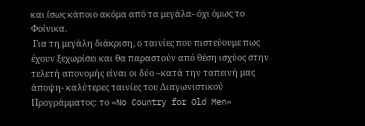και ίσως κάποιο ακόμα από τα μεγάλα- όχι όμως το Φοίνικα.
 Για τη μεγάλη διάκριση, ο ταινίες που πιστεύουμε πως έχουν ξεχωρίσει και θα παραστούν από θέση ισχύος στην τελετή απονομής είναι οι δύο –κατά την ταπεινή μας άποψη- καλύτερες ταινίες του Διαγωνιστικού Προγράμματος: το «No Country for Old Men»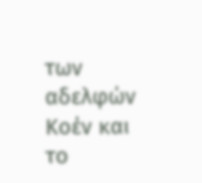των αδελφών Κοέν και το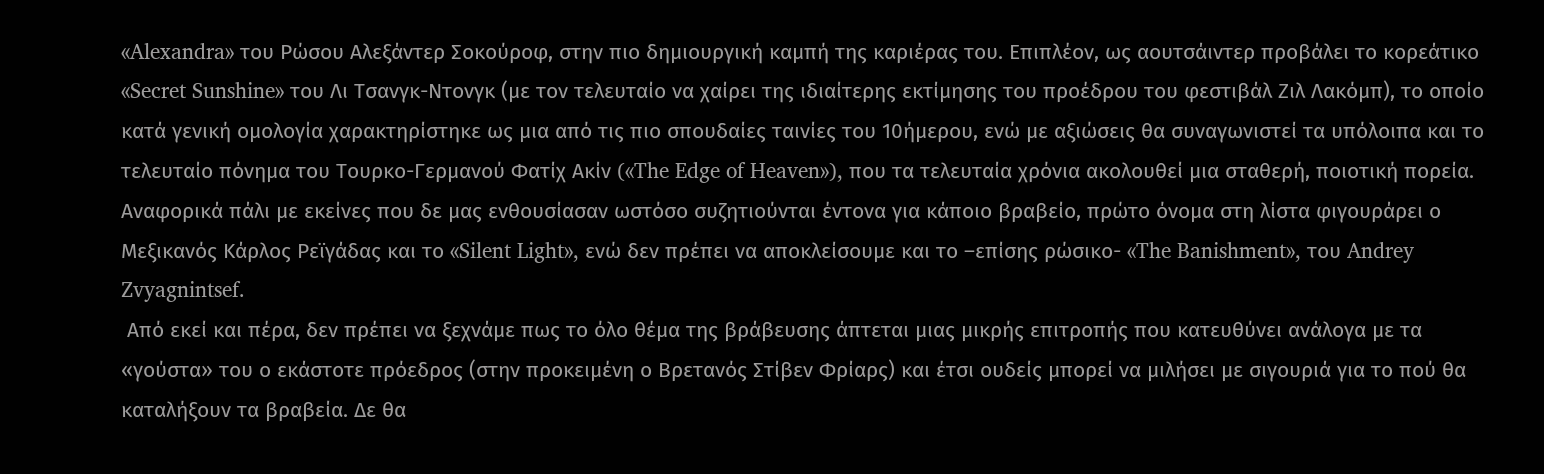«Alexandra» του Ρώσου Αλεξάντερ Σοκούροφ, στην πιο δημιουργική καμπή της καριέρας του. Επιπλέον, ως αουτσάιντερ προβάλει το κορεάτικο «Secret Sunshine» του Λι Τσανγκ-Ντονγκ (με τον τελευταίο να χαίρει της ιδιαίτερης εκτίμησης του προέδρου του φεστιβάλ Ζιλ Λακόμπ), το οποίο κατά γενική ομολογία χαρακτηρίστηκε ως μια από τις πιο σπουδαίες ταινίες του 10ήμερου, ενώ με αξιώσεις θα συναγωνιστεί τα υπόλοιπα και το τελευταίο πόνημα του Τουρκο-Γερμανού Φατίχ Ακίν («The Edge of Heaven»), που τα τελευταία χρόνια ακολουθεί μια σταθερή, ποιοτική πορεία. Αναφορικά πάλι με εκείνες που δε μας ενθουσίασαν ωστόσο συζητιούνται έντονα για κάποιο βραβείο, πρώτο όνομα στη λίστα φιγουράρει ο Μεξικανός Κάρλος Ρεϊγάδας και το «Silent Light», ενώ δεν πρέπει να αποκλείσουμε και το –επίσης ρώσικο- «The Banishment», του Andrey Zvyagnintsef.
 Από εκεί και πέρα, δεν πρέπει να ξεχνάμε πως το όλο θέμα της βράβευσης άπτεται μιας μικρής επιτροπής που κατευθύνει ανάλογα με τα «γούστα» του ο εκάστοτε πρόεδρος (στην προκειμένη ο Βρετανός Στίβεν Φρίαρς) και έτσι ουδείς μπορεί να μιλήσει με σιγουριά για το πού θα καταλήξουν τα βραβεία. Δε θα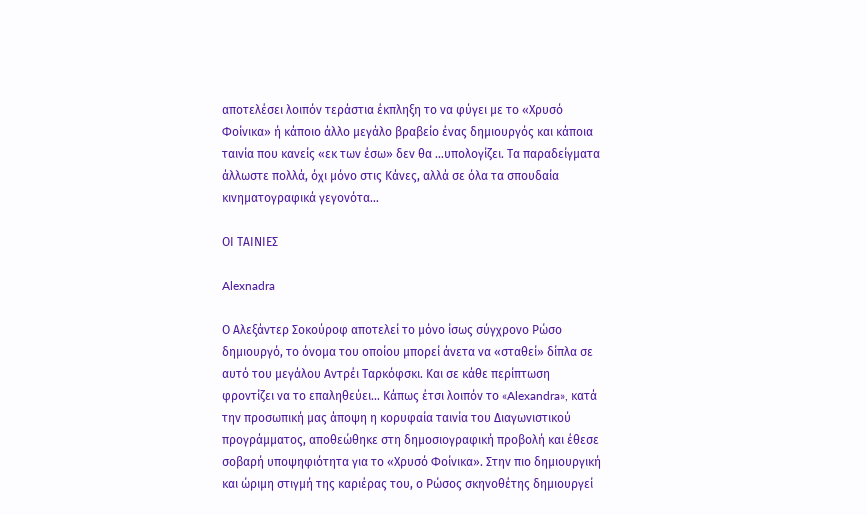αποτελέσει λοιπόν τεράστια έκπληξη το να φύγει με το «Χρυσό Φοίνικα» ή κάποιο άλλο μεγάλο βραβείο ένας δημιουργός και κάποια ταινία που κανείς «εκ των έσω» δεν θα …υπολογίζει. Τα παραδείγματα άλλωστε πολλά, όχι μόνο στις Κάνες, αλλά σε όλα τα σπουδαία κινηματογραφικά γεγονότα…

ΟΙ ΤΑΙΝΙΕΣ

Alexnadra

Ο Αλεξάντερ Σοκούροφ αποτελεί το μόνο ίσως σύγχρονο Ρώσο δημιουργό, το όνομα του οποίου μπορεί άνετα να «σταθεί» δίπλα σε αυτό του μεγάλου Αντρέι Ταρκόφσκι. Και σε κάθε περίπτωση φροντίζει να το επαληθεύει… Κάπως έτσι λοιπόν το «Alexandra», κατά την προσωπική μας άποψη η κορυφαία ταινία του Διαγωνιστικού προγράμματος, αποθεώθηκε στη δημοσιογραφική προβολή και έθεσε σοβαρή υποψηφιότητα για το «Χρυσό Φοίνικα». Στην πιο δημιουργική και ώριμη στιγμή της καριέρας του, ο Ρώσος σκηνοθέτης δημιουργεί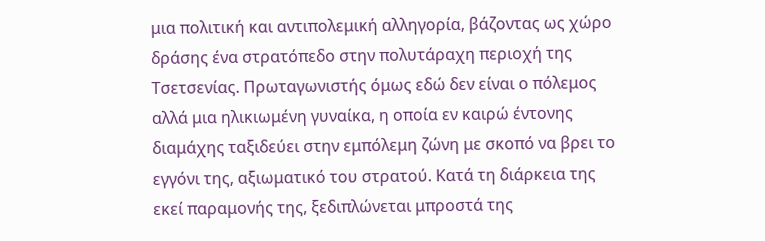μια πολιτική και αντιπολεμική αλληγορία, βάζοντας ως χώρο δράσης ένα στρατόπεδο στην πολυτάραχη περιοχή της Τσετσενίας. Πρωταγωνιστής όμως εδώ δεν είναι ο πόλεμος αλλά μια ηλικιωμένη γυναίκα, η οποία εν καιρώ έντονης διαμάχης ταξιδεύει στην εμπόλεμη ζώνη με σκοπό να βρει το εγγόνι της, αξιωματικό του στρατού. Κατά τη διάρκεια της εκεί παραμονής της, ξεδιπλώνεται μπροστά της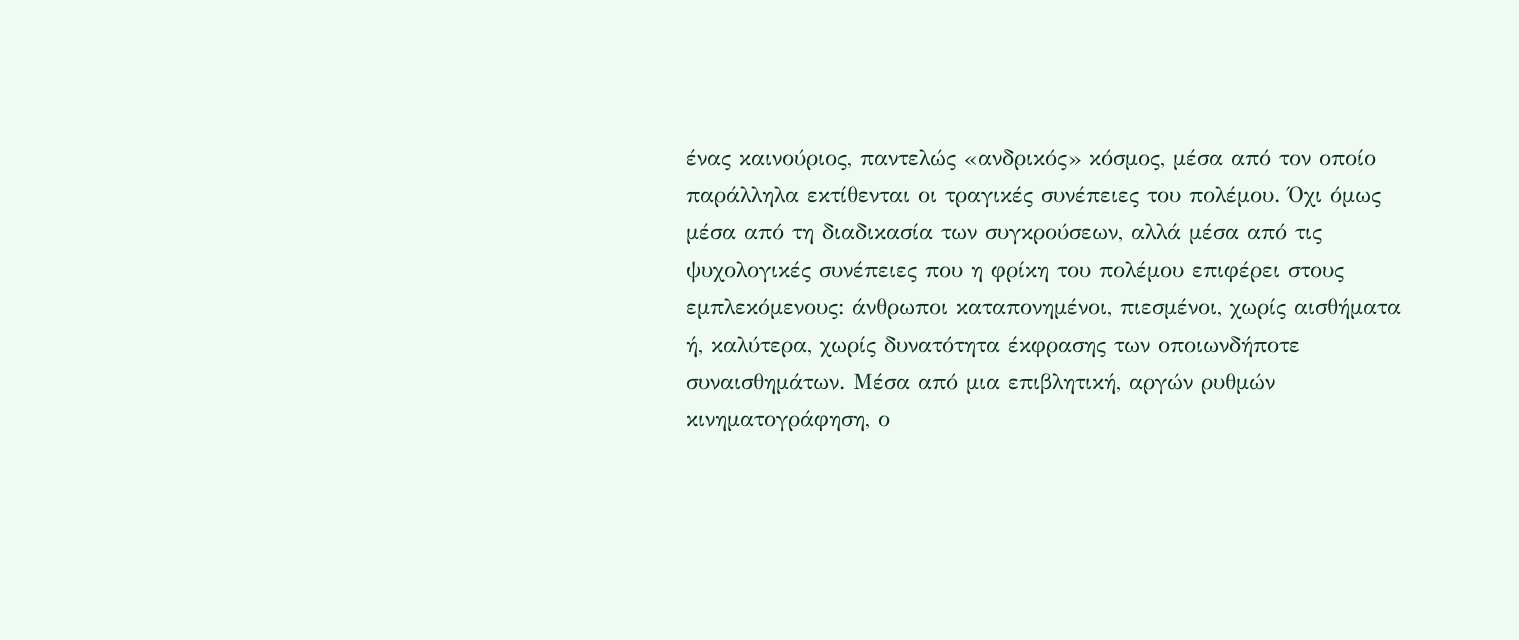ένας καινούριος, παντελώς «ανδρικός» κόσμος, μέσα από τον οποίο παράλληλα εκτίθενται οι τραγικές συνέπειες του πολέμου. Όχι όμως μέσα από τη διαδικασία των συγκρούσεων, αλλά μέσα από τις ψυχολογικές συνέπειες που η φρίκη του πολέμου επιφέρει στους εμπλεκόμενους: άνθρωποι καταπονημένοι, πιεσμένοι, χωρίς αισθήματα ή, καλύτερα, χωρίς δυνατότητα έκφρασης των οποιωνδήποτε συναισθημάτων. Μέσα από μια επιβλητική, αργών ρυθμών κινηματογράφηση, ο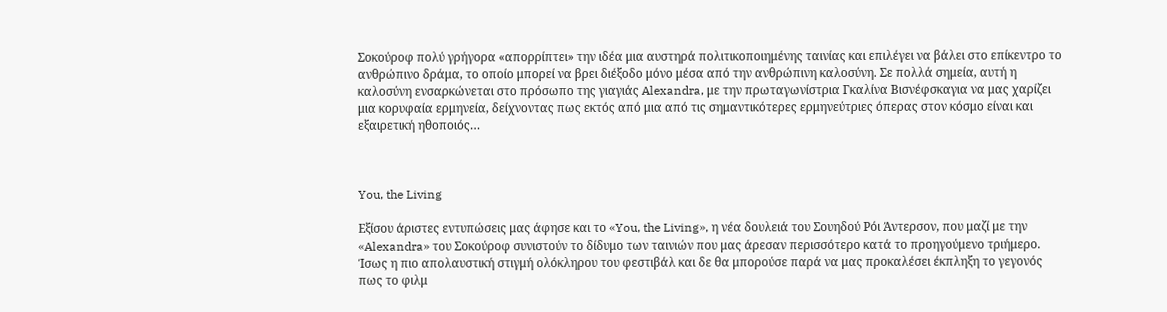Σοκούροφ πολύ γρήγορα «απορρίπτει» την ιδέα μια αυστηρά πολιτικοποιημένης ταινίας και επιλέγει να βάλει στο επίκεντρο το ανθρώπινο δράμα, το οποίο μπορεί να βρει διέξοδο μόνο μέσα από την ανθρώπινη καλοσύνη. Σε πολλά σημεία, αυτή η καλοσύνη ενσαρκώνεται στο πρόσωπο της γιαγιάς Alexandra, με την πρωταγωνίστρια Γκαλίνα Βισνέφσκαγια να μας χαρίζει μια κορυφαία ερμηνεία, δείχνοντας πως εκτός από μια από τις σημαντικότερες ερμηνεύτριες όπερας στον κόσμο είναι και εξαιρετική ηθοποιός…



You, the Living

Εξίσου άριστες εντυπώσεις μας άφησε και το «You, the Living», η νέα δουλειά του Σουηδού Ρόι Άντερσον, που μαζί με την «Alexandra» του Σοκούροφ συνιστούν το δίδυμο των ταινιών που μας άρεσαν περισσότερο κατά το προηγούμενο τριήμερο. Ίσως η πιο απολαυστική στιγμή ολόκληρου του φεστιβάλ και δε θα μπορούσε παρά να μας προκαλέσει έκπληξη το γεγονός πως το φιλμ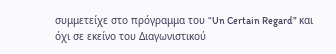συμμετείχε στο πρόγραμμα του “Un Certain Regard” και όχι σε εκείνο του Διαγωνιστικού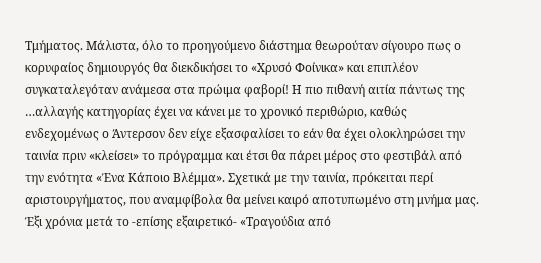Τμήματος. Μάλιστα, όλο το προηγούμενο διάστημα θεωρούταν σίγουρο πως ο κορυφαίος δημιουργός θα διεκδικήσει το «Χρυσό Φοίνικα» και επιπλέον συγκαταλεγόταν ανάμεσα στα πρώιμα φαβορί! Η πιο πιθανή αιτία πάντως της …αλλαγής κατηγορίας έχει να κάνει με το χρονικό περιθώριο, καθώς ενδεχομένως ο Άντερσον δεν είχε εξασφαλίσει το εάν θα έχει ολοκληρώσει την ταινία πριν «κλείσει» το πρόγραμμα και έτσι θα πάρει μέρος στο φεστιβάλ από την ενότητα «Ένα Κάποιο Βλέμμα». Σχετικά με την ταινία, πρόκειται περί αριστουργήματος, που αναμφίβολα θα μείνει καιρό αποτυπωμένο στη μνήμα μας. Έξι χρόνια μετά το -επίσης εξαιρετικό- «Τραγούδια από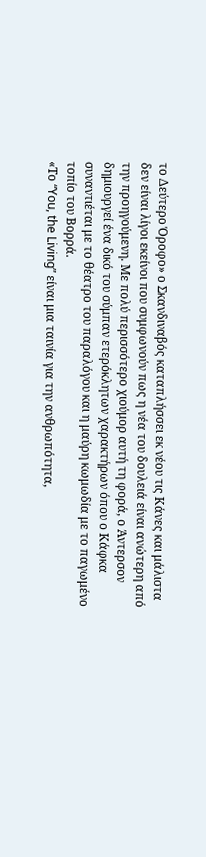το Δεύτερο Όροφο» ο Σκανδιναβός καταπλήσσει εκ νέου τις Κάνες και μάλιστα δεν είναι λίγοι εκείνοι που συμφωνούν πως η νέα του δουλειά είναι ανώτερη από την προηγούμενη. Με πολύ περισσότερο χιούμορ αυτή τη φορά, ο Άντερσον δημιουργεί ένα δικό του σύμπαν ετερόκλητων χαρακτήρων όπου ο Κάφκα συναντιέται με το θέατρο του παραλόγου και η μαύρη κωμωδία με το παγωμένο τοπίο του Βορρά.
«Το “You, the Living” είναι μια ταινία για την ανθρωπότητα,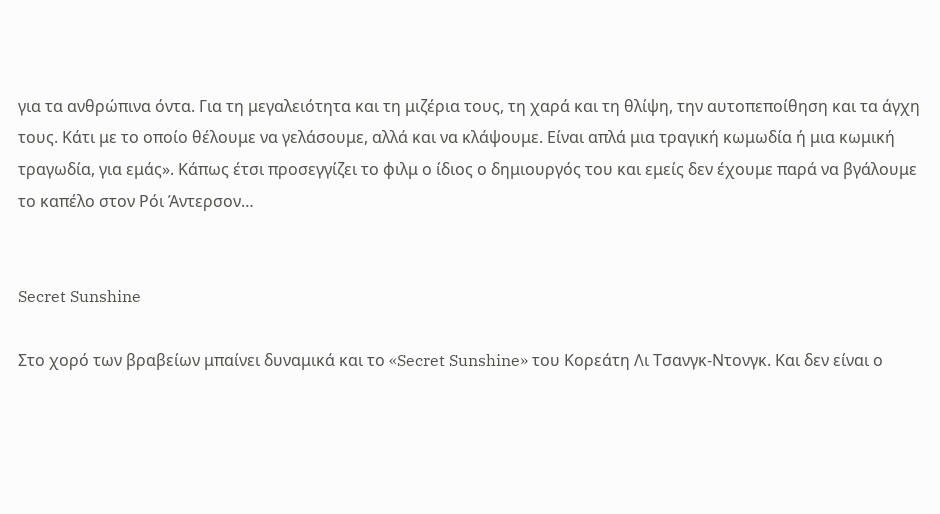για τα ανθρώπινα όντα. Για τη μεγαλειότητα και τη μιζέρια τους, τη χαρά και τη θλίψη, την αυτοπεποίθηση και τα άγχη τους. Κάτι με το οποίο θέλουμε να γελάσουμε, αλλά και να κλάψουμε. Είναι απλά μια τραγική κωμωδία ή μια κωμική τραγωδία, για εμάς». Κάπως έτσι προσεγγίζει το φιλμ ο ίδιος ο δημιουργός του και εμείς δεν έχουμε παρά να βγάλουμε το καπέλο στον Ρόι Άντερσον…


Secret Sunshine

Στο χορό των βραβείων μπαίνει δυναμικά και το «Secret Sunshine» του Κορεάτη Λι Τσανγκ-Ντονγκ. Και δεν είναι ο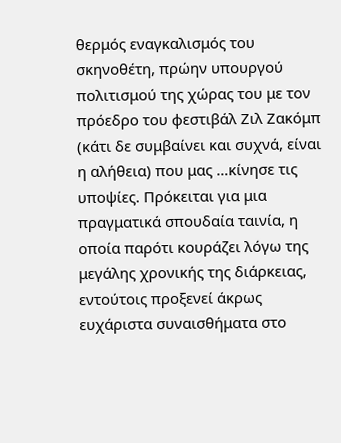θερμός εναγκαλισμός του σκηνοθέτη, πρώην υπουργού πολιτισμού της χώρας του με τον πρόεδρο του φεστιβάλ Ζιλ Ζακόμπ (κάτι δε συμβαίνει και συχνά, είναι η αλήθεια) που μας …κίνησε τις υποψίες. Πρόκειται για μια πραγματικά σπουδαία ταινία, η οποία παρότι κουράζει λόγω της μεγάλης χρονικής της διάρκειας, εντούτοις προξενεί άκρως ευχάριστα συναισθήματα στο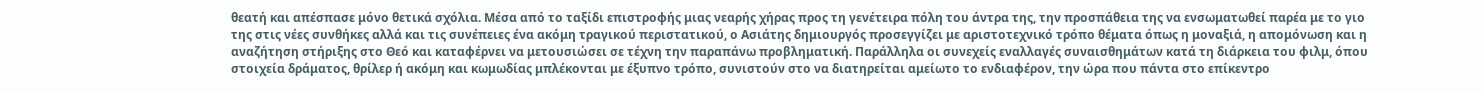θεατή και απέσπασε μόνο θετικά σχόλια. Μέσα από το ταξίδι επιστροφής μιας νεαρής χήρας προς τη γενέτειρα πόλη του άντρα της, την προσπάθεια της να ενσωματωθεί παρέα με το γιο της στις νέες συνθήκες αλλά και τις συνέπειες ένα ακόμη τραγικού περιστατικού, ο Ασιάτης δημιουργός προσεγγίζει με αριστοτεχνικό τρόπο θέματα όπως η μοναξιά, η απομόνωση και η αναζήτηση στήριξης στο Θεό και καταφέρνει να μετουσιώσει σε τέχνη την παραπάνω προβληματική. Παράλληλα οι συνεχείς εναλλαγές συναισθημάτων κατά τη διάρκεια του φιλμ, όπου στοιχεία δράματος, θρίλερ ή ακόμη και κωμωδίας μπλέκονται με έξυπνο τρόπο, συνιστούν στο να διατηρείται αμείωτο το ενδιαφέρον, την ώρα που πάντα στο επίκεντρο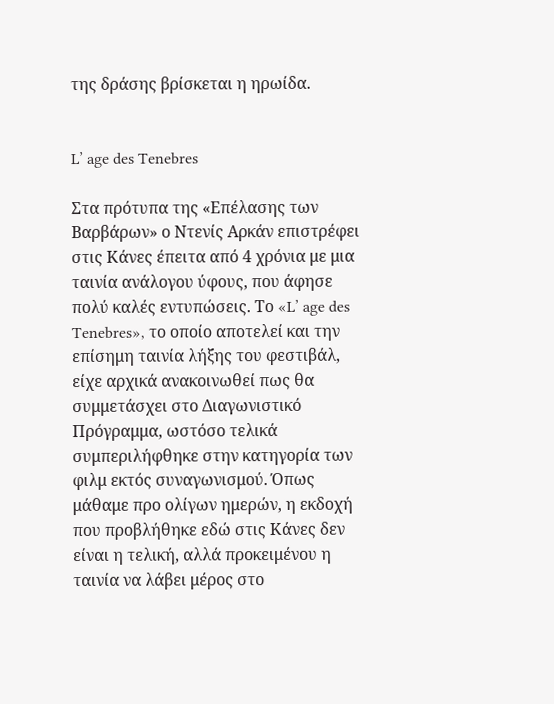της δράσης βρίσκεται η ηρωίδα.


L’ age des Tenebres

Στα πρότυπα της «Επέλασης των Βαρβάρων» ο Ντενίς Αρκάν επιστρέφει στις Κάνες έπειτα από 4 χρόνια με μια ταινία ανάλογου ύφους, που άφησε πολύ καλές εντυπώσεις. Το «L’ age des Tenebres», το οποίο αποτελεί και την επίσημη ταινία λήξης του φεστιβάλ, είχε αρχικά ανακοινωθεί πως θα συμμετάσχει στο Διαγωνιστικό Πρόγραμμα, ωστόσο τελικά συμπεριλήφθηκε στην κατηγορία των φιλμ εκτός συναγωνισμού. Όπως μάθαμε προ ολίγων ημερών, η εκδοχή που προβλήθηκε εδώ στις Κάνες δεν είναι η τελική, αλλά προκειμένου η ταινία να λάβει μέρος στο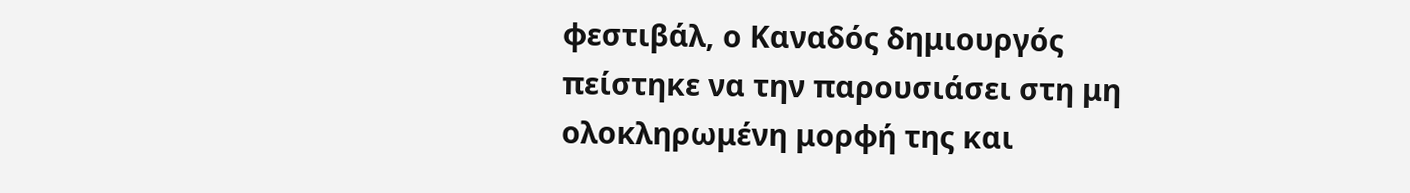φεστιβάλ, ο Καναδός δημιουργός πείστηκε να την παρουσιάσει στη μη ολοκληρωμένη μορφή της και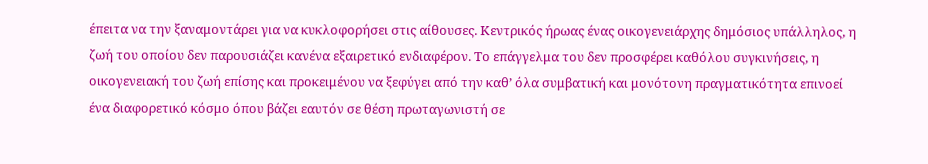έπειτα να την ξαναμοντάρει για να κυκλοφορήσει στις αίθουσες. Κεντρικός ήρωας ένας οικογενειάρχης δημόσιος υπάλληλος, η ζωή του οποίου δεν παρουσιάζει κανένα εξαιρετικό ενδιαφέρον. Το επάγγελμα του δεν προσφέρει καθόλου συγκινήσεις, η οικογενειακή του ζωή επίσης και προκειμένου να ξεφύγει από την καθ’ όλα συμβατική και μονότονη πραγματικότητα επινοεί ένα διαφορετικό κόσμο όπου βάζει εαυτόν σε θέση πρωταγωνιστή σε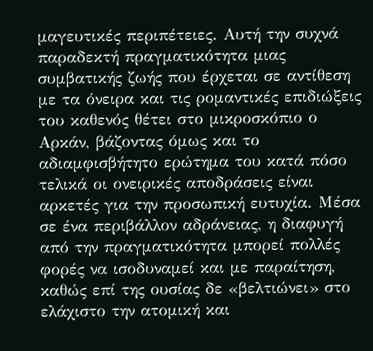μαγευτικές περιπέτειες. Αυτή την συχνά παραδεκτή πραγματικότητα μιας συμβατικής ζωής που έρχεται σε αντίθεση με τα όνειρα και τις ρομαντικές επιδιώξεις του καθενός θέτει στο μικροσκόπιο ο Αρκάν, βάζοντας όμως και το αδιαμφισβήτητο ερώτημα του κατά πόσο τελικά οι ονειρικές αποδράσεις είναι αρκετές για την προσωπική ευτυχία. Μέσα σε ένα περιβάλλον αδράνειας, η διαφυγή από την πραγματικότητα μπορεί πολλές φορές να ισοδυναμεί και με παραίτηση, καθώς επί της ουσίας δε «βελτιώνει» στο ελάχιστο την ατομική και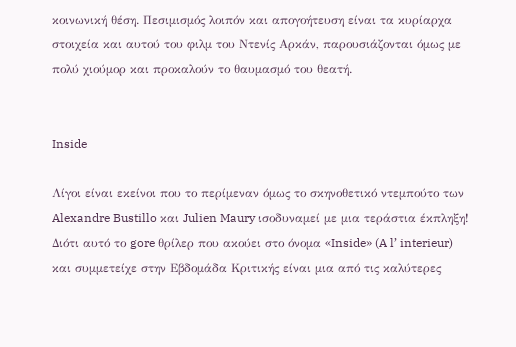κοινωνική θέση. Πεσιμισμός λοιπόν και απογοήτευση είναι τα κυρίαρχα στοιχεία και αυτού του φιλμ του Ντενίς Αρκάν, παρουσιάζονται όμως με πολύ χιούμορ και προκαλούν το θαυμασμό του θεατή.


Inside

Λίγοι είναι εκείνοι που το περίμεναν όμως το σκηνοθετικό ντεμπούτο των Alexandre Bustillo και Julien Maury ισοδυναμεί με μια τεράστια έκπληξη! Διότι αυτό το gore θρίλερ που ακούει στο όνομα «Inside» (A l’ interieur) και συμμετείχε στην Εβδομάδα Κριτικής είναι μια από τις καλύτερες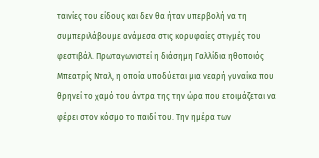ταινίες του είδους και δεν θα ήταν υπερβολή να τη συμπεριλάβουμε ανάμεσα στις κορυφαίες στιγμές του φεστιβάλ. Πρωταγωνιστεί η διάσημη Γαλλίδια ηθοποιός Μπεατρίς Νταλ, η οποία υποδύεται μια νεαρή γυναίκα που θρηνεί το χαμό του άντρα της την ώρα που ετοιμάζεται να φέρει στον κόσμο το παιδί του. Την ημέρα των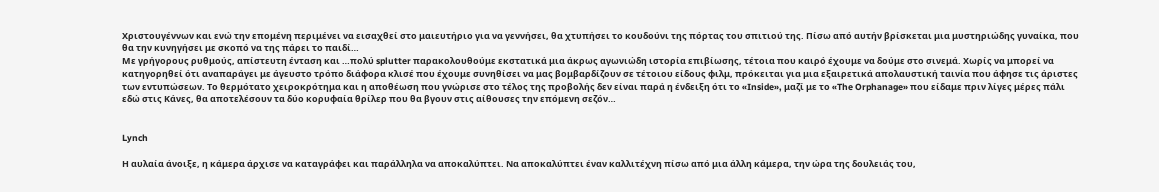Χριστουγέννων και ενώ την επομένη περιμένει να εισαχθεί στο μαιευτήριο για να γεννήσει, θα χτυπήσει το κουδούνι της πόρτας του σπιτιού της. Πίσω από αυτήν βρίσκεται μια μυστηριώδης γυναίκα, που θα την κυνηγήσει με σκοπό να της πάρει το παιδί…
Με γρήγορους ρυθμούς, απίστευτη ένταση και …πολύ splutter παρακολουθούμε εκστατικά μια άκρως αγωνιώδη ιστορία επιβίωσης, τέτοια που καιρό έχουμε να δούμε στο σινεμά. Χωρίς να μπορεί να κατηγορηθεί ότι αναπαράγει με άγευστο τρόπο διάφορα κλισέ που έχουμε συνηθίσει να μας βομβαρδίζουν σε τέτοιου είδους φιλμ, πρόκειται για μια εξαιρετικά απολαυστική ταινία που άφησε τις άριστες των εντυπώσεων. Το θερμότατο χειροκρότημα και η αποθέωση που γνώρισε στο τέλος της προβολής δεν είναι παρά η ένδειξη ότι το «Inside», μαζί με το «The Orphanage» που είδαμε πριν λίγες μέρες πάλι εδώ στις Κάνες, θα αποτελέσουν τα δύο κορυφαία θρίλερ που θα βγουν στις αίθουσες την επόμενη σεζόν…


Lynch

Η αυλαία άνοιξε, η κάμερα άρχισε να καταγράφει και παράλληλα να αποκαλύπτει. Να αποκαλύπτει έναν καλλιτέχνη πίσω από μια άλλη κάμερα, την ώρα της δουλειάς του,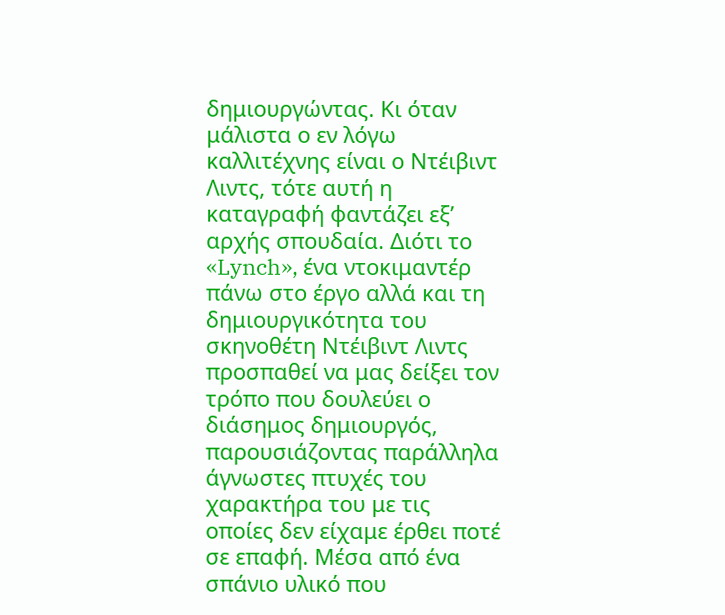δημιουργώντας. Κι όταν μάλιστα ο εν λόγω καλλιτέχνης είναι ο Ντέιβιντ Λιντς, τότε αυτή η καταγραφή φαντάζει εξ’ αρχής σπουδαία. Διότι το «Lynch», ένα ντοκιμαντέρ πάνω στο έργο αλλά και τη δημιουργικότητα του σκηνοθέτη Ντέιβιντ Λιντς προσπαθεί να μας δείξει τον τρόπο που δουλεύει ο διάσημος δημιουργός, παρουσιάζοντας παράλληλα άγνωστες πτυχές του χαρακτήρα του με τις οποίες δεν είχαμε έρθει ποτέ σε επαφή. Μέσα από ένα σπάνιο υλικό που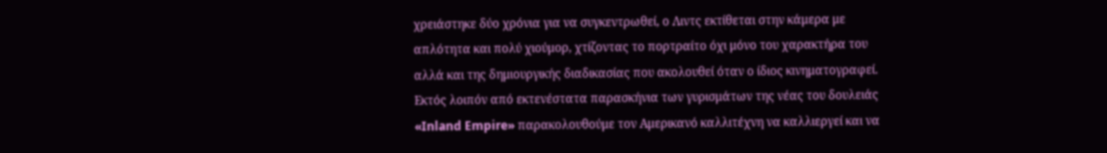χρειάστηκε δύο χρόνια για να συγκεντρωθεί, ο Λιντς εκτίθεται στην κάμερα με απλότητα και πολύ χιούμορ, χτίζοντας το πορτραίτο όχι μόνο του χαρακτήρα του αλλά και της δημιουργικής διαδικασίας που ακολουθεί όταν ο ίδιος κινηματογραφεί. Εκτός λοιπόν από εκτενέστατα παρασκήνια των γυρισμάτων της νέας του δουλειάς «Inland Empire» παρακολουθούμε τον Αμερικανό καλλιτέχνη να καλλιεργεί και να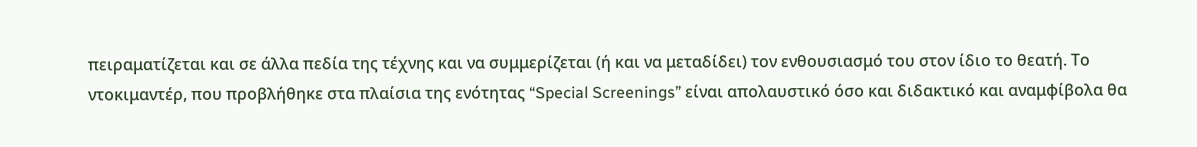πειραματίζεται και σε άλλα πεδία της τέχνης και να συμμερίζεται (ή και να μεταδίδει) τον ενθουσιασμό του στον ίδιο το θεατή. Το ντοκιμαντέρ, που προβλήθηκε στα πλαίσια της ενότητας “Special Screenings” είναι απολαυστικό όσο και διδακτικό και αναμφίβολα θα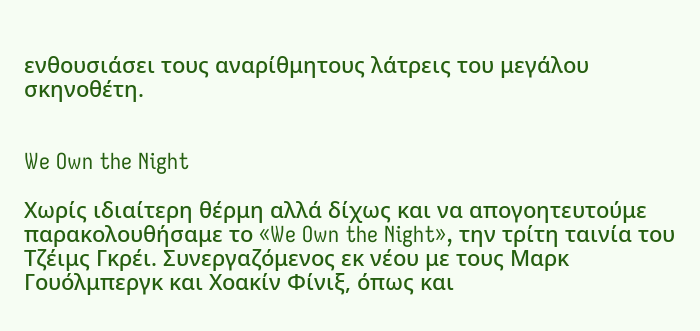ενθουσιάσει τους αναρίθμητους λάτρεις του μεγάλου σκηνοθέτη.


We Own the Night

Χωρίς ιδιαίτερη θέρμη αλλά δίχως και να απογοητευτούμε παρακολουθήσαμε το «We Own the Night», την τρίτη ταινία του Τζέιμς Γκρέι. Συνεργαζόμενος εκ νέου με τους Μαρκ Γουόλμπεργκ και Χοακίν Φίνιξ, όπως και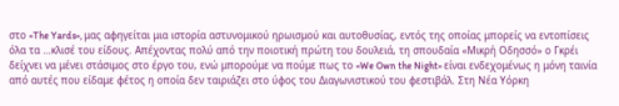στο «The Yards», μας αφηγείται μια ιστορία αστυνομικού ηρωισμού και αυτοθυσίας, εντός της οποίας μπορείς να εντοπίσεις όλα τα …κλισέ του είδους. Απέχοντας πολύ από την ποιοτική πρώτη του δουλειά, τη σπουδαία «Μικρή Οδησσό» ο Γκρέι δείχνει να μένει στάσιμος στο έργο του, ενώ μπορούμε να πούμε πως το «We Own the Night» είναι ενδεχομένως η μόνη ταινία από αυτές που είδαμε φέτος η οποία δεν ταιριάζει στο ύφος του Διαγωνιστικού του φεστιβάλ. Στη Νέα Υόρκη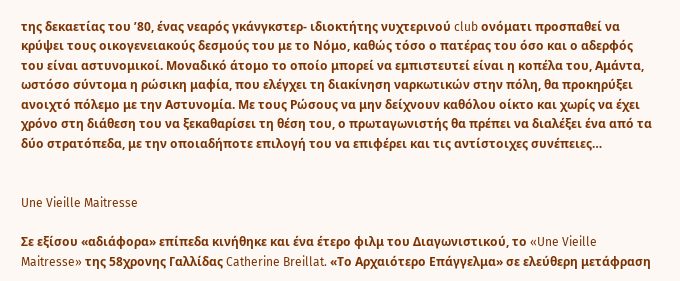της δεκαετίας του ’80, ένας νεαρός γκάνγκστερ- ιδιοκτήτης νυχτερινού club ονόματι προσπαθεί να κρύψει τους οικογενειακούς δεσμούς του με το Νόμο, καθώς τόσο ο πατέρας του όσο και ο αδερφός του είναι αστυνομικοί. Μοναδικό άτομο το οποίο μπορεί να εμπιστευτεί είναι η κοπέλα του, Αμάντα, ωστόσο σύντομα η ρώσικη μαφία, που ελέγχει τη διακίνηση ναρκωτικών στην πόλη, θα προκηρύξει ανοιχτό πόλεμο με την Αστυνομία. Με τους Ρώσους να μην δείχνουν καθόλου οίκτο και χωρίς να έχει χρόνο στη διάθεση του να ξεκαθαρίσει τη θέση του, ο πρωταγωνιστής θα πρέπει να διαλέξει ένα από τα δύο στρατόπεδα, με την οποιαδήποτε επιλογή του να επιφέρει και τις αντίστοιχες συνέπειες…


Une Vieille Maitresse

Σε εξίσου «αδιάφορα» επίπεδα κινήθηκε και ένα έτερο φιλμ του Διαγωνιστικού, το «Une Vieille Maitresse» της 58χρονης Γαλλίδας Catherine Breillat. «Το Αρχαιότερο Επάγγελμα» σε ελεύθερη μετάφραση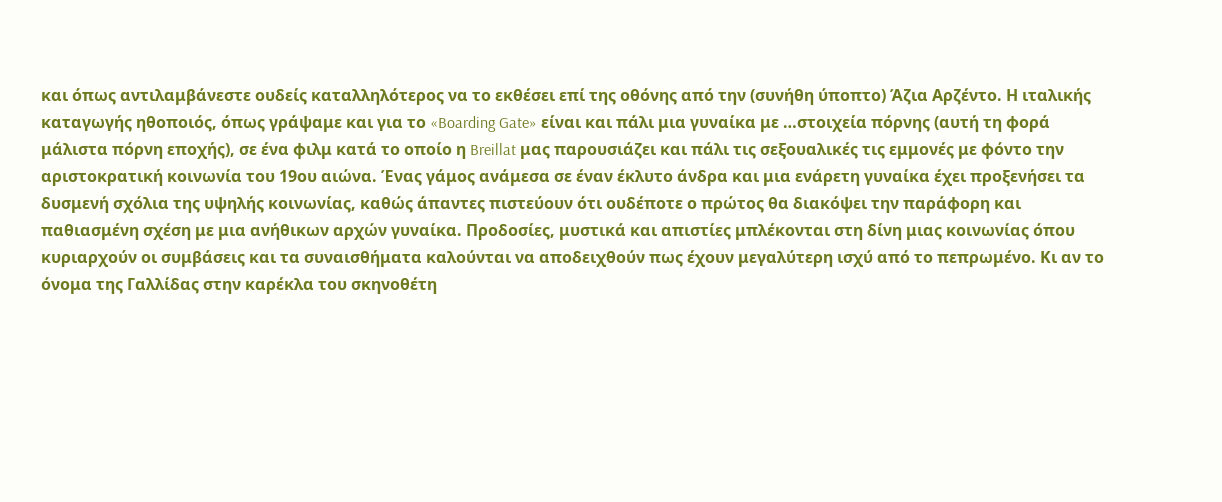και όπως αντιλαμβάνεστε ουδείς καταλληλότερος να το εκθέσει επί της οθόνης από την (συνήθη ύποπτο) Άζια Αρζέντο. Η ιταλικής καταγωγής ηθοποιός, όπως γράψαμε και για το «Boarding Gate» είναι και πάλι μια γυναίκα με …στοιχεία πόρνης (αυτή τη φορά μάλιστα πόρνη εποχής), σε ένα φιλμ κατά το οποίο η Breillat μας παρουσιάζει και πάλι τις σεξουαλικές τις εμμονές με φόντο την αριστοκρατική κοινωνία του 19ου αιώνα. Ένας γάμος ανάμεσα σε έναν έκλυτο άνδρα και μια ενάρετη γυναίκα έχει προξενήσει τα δυσμενή σχόλια της υψηλής κοινωνίας, καθώς άπαντες πιστεύουν ότι ουδέποτε ο πρώτος θα διακόψει την παράφορη και παθιασμένη σχέση με μια ανήθικων αρχών γυναίκα. Προδοσίες, μυστικά και απιστίες μπλέκονται στη δίνη μιας κοινωνίας όπου κυριαρχούν οι συμβάσεις και τα συναισθήματα καλούνται να αποδειχθούν πως έχουν μεγαλύτερη ισχύ από το πεπρωμένο. Κι αν το όνομα της Γαλλίδας στην καρέκλα του σκηνοθέτη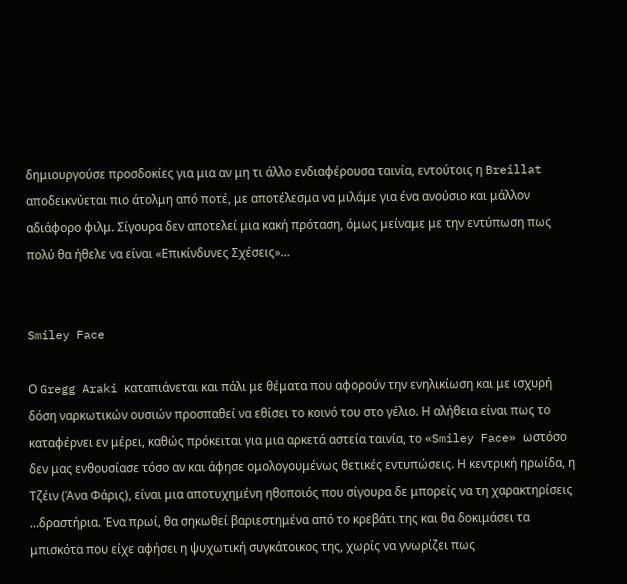δημιουργούσε προσδοκίες για μια αν μη τι άλλο ενδιαφέρουσα ταινία, εντούτοις η Breillat αποδεικνύεται πιο άτολμη από ποτέ, με αποτέλεσμα να μιλάμε για ένα ανούσιο και μάλλον αδιάφορο φιλμ. Σίγουρα δεν αποτελεί μια κακή πρόταση, όμως μείναμε με την εντύπωση πως πολύ θα ήθελε να είναι «Επικίνδυνες Σχέσεις»…


Smiley Face

Ο Gregg Araki καταπιάνεται και πάλι με θέματα που αφορούν την ενηλικίωση και με ισχυρή δόση ναρκωτικών ουσιών προσπαθεί να εθίσει το κοινό του στο γέλιο. Η αλήθεια είναι πως το καταφέρνει εν μέρει, καθώς πρόκειται για μια αρκετά αστεία ταινία, το «Smiley Face» ωστόσο δεν μας ενθουσίασε τόσο αν και άφησε ομολογουμένως θετικές εντυπώσεις. Η κεντρική ηρωίδα, η Τζέιν (Άνα Φάρις), είναι μια αποτυχημένη ηθοποιός που σίγουρα δε μπορείς να τη χαρακτηρίσεις …δραστήρια. Ένα πρωί, θα σηκωθεί βαριεστημένα από το κρεβάτι της και θα δοκιμάσει τα μπισκότα που είχε αφήσει η ψυχωτική συγκάτοικος της, χωρίς να γνωρίζει πως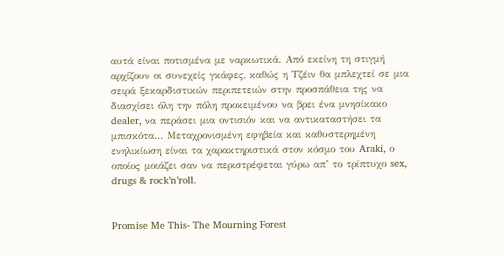αυτά είναι ποτισμένα με ναρκωτικά. Από εκείνη τη στιγμή αρχίζουν οι συνεχείς γκάφες, καθώς η Τζέιν θα μπλεχτεί σε μια σειρά ξεκαρδιστικών περιπετειών στην προσπάθεια της να διασχίσει όλη την πόλη προκειμένου να βρει ένα μνησίκακο dealer, να περάσει μια οντισιόν και να αντικαταστήσει τα μπισκότα… Μεταχρονισμένη εφηβεία και καθυστερημένη ενηλικίωση είναι τα χαρακτηριστικά στον κόσμο του Araki, ο οποίος μοιάζει σαν να περιστρέφεται γύρω απ’ το τρίπτυχο sex, drugs & rock’n’roll.


Promise Me This- The Mourning Forest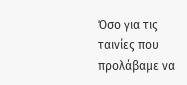Όσο για τις ταινίες που προλάβαμε να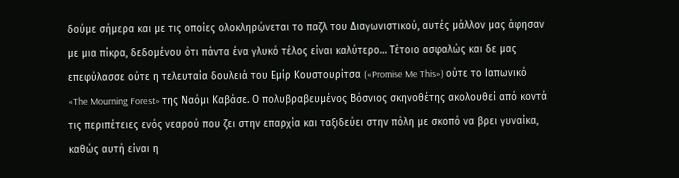δούμε σήμερα και με τις οποίες ολοκληρώνεται το παζλ του Διαγωνιστικού, αυτές μάλλον μας άφησαν με μια πίκρα, δεδομένου ότι πάντα ένα γλυκό τέλος είναι καλύτερο… Τέτοιο ασφαλώς και δε μας επεφύλασσε ούτε η τελευταία δουλειά του Εμίρ Κουστουρίτσα («Promise Me This») ούτε το Ιαπωνικό «The Mourning Forest» της Ναόμι Καβάσε. Ο πολυβραβευμένος Βόσνιος σκηνοθέτης ακολουθεί από κοντά τις περιπέτειες ενός νεαρού που ζει στην επαρχία και ταξιδεύει στην πόλη με σκοπό να βρει γυναίκα, καθώς αυτή είναι η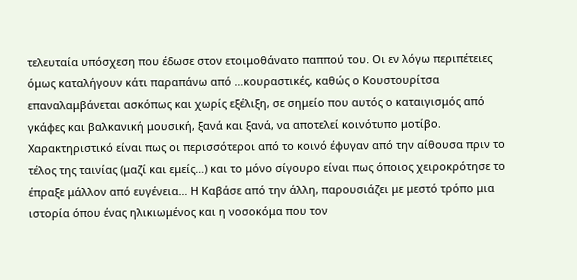τελευταία υπόσχεση που έδωσε στον ετοιμοθάνατο παππού του. Οι εν λόγω περιπέτειες όμως καταλήγουν κάτι παραπάνω από …κουραστικές, καθώς ο Κουστουρίτσα επαναλαμβάνεται ασκόπως και χωρίς εξέλιξη, σε σημείο που αυτός ο καταιγισμός από γκάφες και βαλκανική μουσική, ξανά και ξανά, να αποτελεί κοινότυπο μοτίβο. Χαρακτηριστικό είναι πως οι περισσότεροι από το κοινό έφυγαν από την αίθουσα πριν το τέλος της ταινίας (μαζί και εμείς…) και το μόνο σίγουρο είναι πως όποιος χειροκρότησε το έπραξε μάλλον από ευγένεια… Η Καβάσε από την άλλη, παρουσιάζει με μεστό τρόπο μια ιστορία όπου ένας ηλικιωμένος και η νοσοκόμα που τον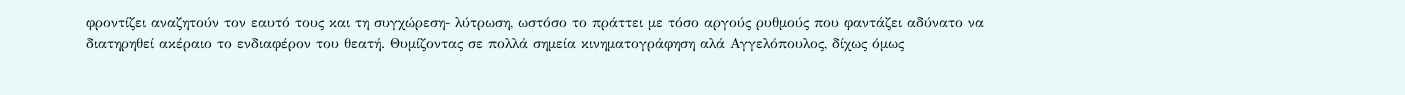φροντίζει αναζητούν τον εαυτό τους και τη συγχώρεση- λύτρωση, ωστόσο το πράττει με τόσο αργούς ρυθμούς που φαντάζει αδύνατο να διατηρηθεί ακέραιο το ενδιαφέρον του θεατή. Θυμίζοντας σε πολλά σημεία κινηματογράφηση αλά Αγγελόπουλος, δίχως όμως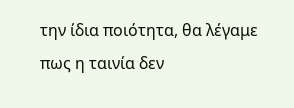την ίδια ποιότητα, θα λέγαμε πως η ταινία δεν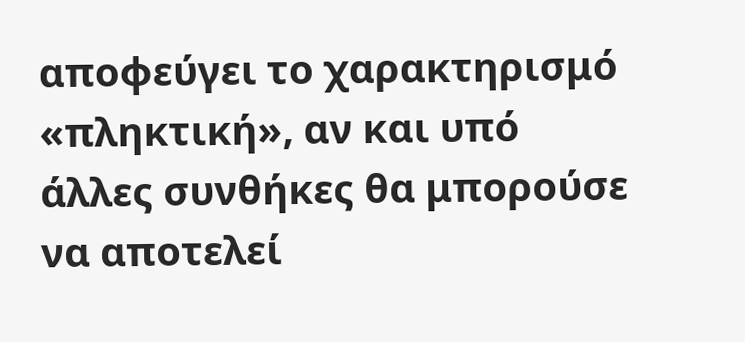αποφεύγει το χαρακτηρισμό «πληκτική», αν και υπό άλλες συνθήκες θα μπορούσε να αποτελεί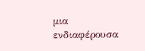μια ενδιαφέρουσα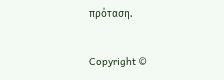πρόταση.

Copyright ©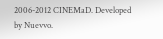2006-2012 CINEMaD. Developed by Nuevvo.